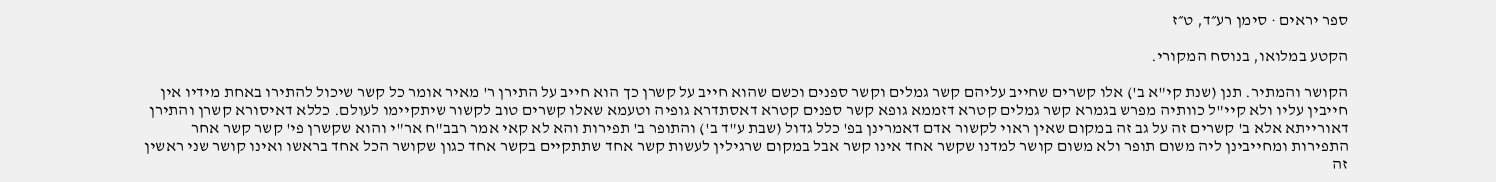ספר יראים · סימן רע״ד, ט״ז

הקטע במלואו, בנוסח המקורי.

הקושר והמתיר. תנן (שנת קי"א ב') אלו קשרים שחייב עליהם קשר גמלים וקשר ספנים וכשם שהוא חייב על קשרן כך הוא חייב על התירן ר' מאיר אומר כל קשר שיכול להתירו באחת מידיו אין חייבין עליו ולא קיי"ל כוותיה מפרש בגמרא קשר גמלים קטרא דזממא גופא קשר ספנים קטרא דאסתדרא גופיה וטעמא שאלו קשרים טוב לקשור שיתקיימו לעולם. כללא דאיסורא קשרן והתירן דאורייתא אלא ב' קשרים זה על גב זה במקום שאין ראוי לקשור אדם דאמרינן בפ' כלל גדול (שבת ע"ד ב') והתופר ב' תפירות והא לא קאי אמר רבב"ח אר"י והוא שקשרן פי' קשר קשר אחר התפירות ומחייבינן ליה משום תופר ולא משום קושר למדנו שקשר אחד אינו קשר אבל במקום שרגילין לעשות קשר אחד שתתקיים בקשר אחד כגון שקושר הכל אחד בראשו ואינו קושר שני ראשין זה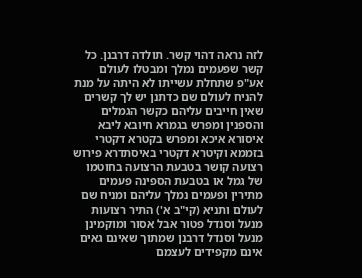לזה נראה דהוי קשר. תולדה דרבנן. כל קשר שפעמים נמלך ומבטלו לעולם אע"פ שתחלת עשייתו לא היתה על מנת להניח לעולם שם כדתנן יש לך קשרים שאין חייבים עליהם כקשר הגמלים והספנין ומפרש בגמרא חיובא ליבא איסורא איכא ומפרש בקטרא דקטרי בזממא וקיטרא דקטרי באיסתדרא פירוש רצועה קושר בטבעת הרצועה בחוטמו של גמל או בטבעת הספינה פעמים מתירין ופעמים נמלך עליהם ומניח שם לעולם ותניא (קי"ב א') התיר רצועות מנעל וסנדל פטור אבל אסור ומוקמינן מנעל וסנדל דרבנן שמתוך שאינם גאים אינם מקפידים לעצמם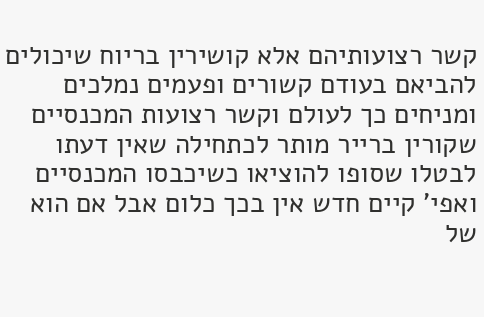קשר רצועותיהם אלא קושירין בריוח שיכולים להביאם בעודם קשורים ופעמים נמלכים ומניחים כך לעולם וקשר רצועות המכנסיים שקורין ברייר מותר לכתחילה שאין דעתו לבטלו שסופו להוציאו כשיכבסו המכנסיים ואפי' קיים חדש אין בכך כלום אבל אם הוא של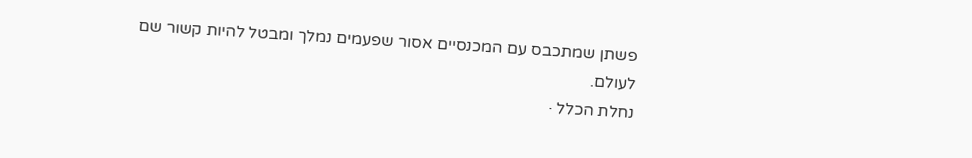פשתן שמתכבס עם המכנסיים אסור שפעמים נמלך ומבטל להיות קשור שם לעולם.
נחלת הכלל ·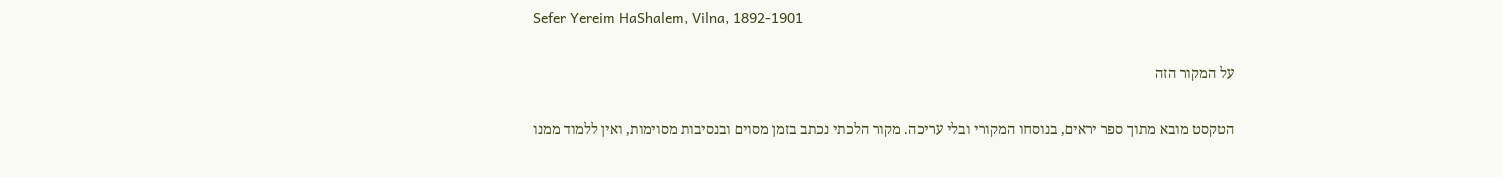Sefer Yereim HaShalem, Vilna, 1892-1901

על המקור הזה

הטקסט מובא מתוך ספר יראים, בנוסחו המקורי ובלי עריכה. מקור הלכתי נכתב בזמן מסוים ובנסיבות מסוימות, ואין ללמוד ממנו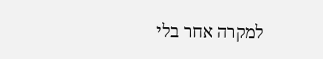למקרה אחר בלי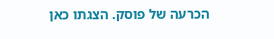הכרעה של פוסק. הצגתו כאן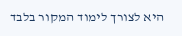היא לצורך לימוד המקור בלבד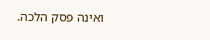ואינה פסק הלכה.